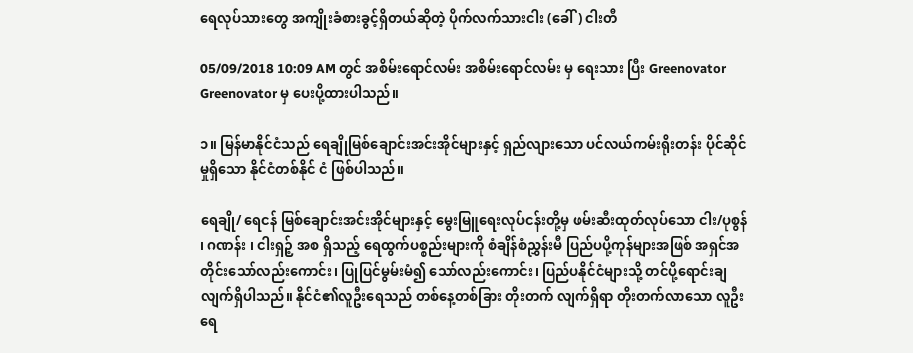ရေလုပ်သားတွေ အကျိုးခံစားခွင့်ရှိတယ်ဆိုတဲ့ ပိုက်လက်သားငါး (ခေါ်) ငါးတီ

05/09/2018 10:09 AM တွင် အစိမ်းရောင်လမ်း အစိမ်းရောင်လမ်း မှ ရေးသား ပြီး Greenovator Greenovator မှ ပေးပို့ထားပါသည်။

၁။ မြန်မာနိုင်ငံသည် ရေချိုမြစ်ချောင်းအင်းအိုင်များနှင့် ရှည်လျားသော ပင်လယ်ကမ်းရိုးတန်း ပိုင်ဆိုင်မှုရှိသော နိုင်ငံတစ်နိုင် ငံ ဖြစ်ပါသည်။

ရေချို/ ရေငန် မြစ်ချောင်းအင်းအိုင်များနှင့် မွေးမြူရေးလုပ်ငန်းတို့မှ ဖမ်းဆီးထုတ်လုပ်သော ငါး/ပုစွန် ၊ ဂဏန်း ၊ ငါးရှဉ့် အစ ရှိသည့် ရေထွက်ပစ္စည်းများကို စံချိန်စံညွှန်းမီ ပြည်ပပို့ကုန်များအဖြစ် အရှင်အတိုင်းသော်လည်းကောင်း၊ ပြုပြင်မွမ်းမံ၍ သော်လည်းကောင်း၊ ပြည်ပနိုင်ငံများသို့ တင်ပို့ရောင်းချလျက်ရှိပါသည်။ နိုင်ငံ၏လူဦးရေသည် တစ်နေ့တစ်ခြား တိုးတက် လျက်ရှိရာ တိုးတက်လာသော လူဦးရေ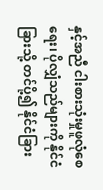နှင့်အညီ ငါးစားသုံးမှုဖူလုံစေရေး၊ ပိုလျှံသည်များကို နိုင်ငံခြားသို့ တင်ပို့၍ နိုင်ငံခြား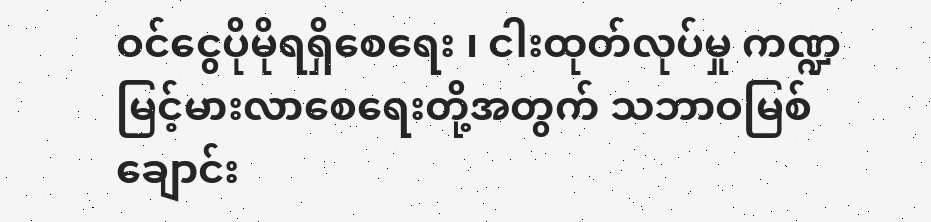ဝင်ငွေပိုမိုရရှိစေရေး ၊ ငါးထုတ်လုပ်မှု ကဏ္ဍမြင့်မားလာစေရေးတို့အတွက် သဘာဝမြစ်ချောင်း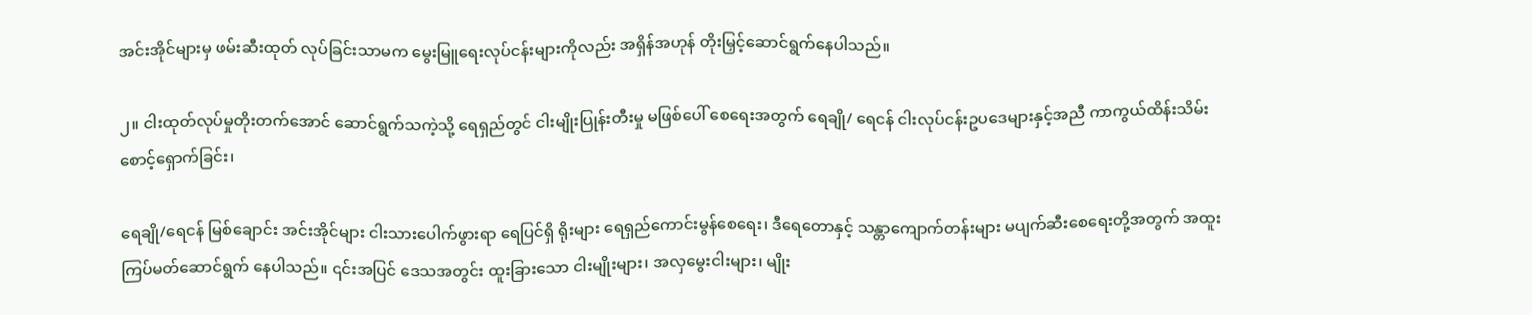အင်းအိုင်များမှ ဖမ်းဆီးထုတ် လုပ်ခြင်းသာမက မွေးမြူရေးလုပ်ငန်းများကိုလည်း အရှိန်အဟုန် တိုးမြှင့်ဆောင်ရွက်နေပါသည်။

၂။ ငါးထုတ်လုပ်မှုတိုးတက်အောင် ဆောင်ရွက်သကဲ့သို့ ရေရှည်တွင် ငါးမျိုးပြုန်းတီးမှု မဖြစ်ပေါ် စေရေးအတွက် ရေချို/ ရေငန် ငါးလုပ်ငန်းဥပဒေများနှင့်အညီ ကာကွယ်ထိန်းသိမ်းစောင့်ရှောက်ခြင်း၊

ရေချို/ရေငန် မြစ်ချောင်း အင်းအိုင်များ ငါးသားပေါက်ဖွားရာ ရေပြင်ရှိ ရိုးများ ရေရှည်ကောင်းမွန်စေရေး၊ ဒီရေတောနှင့် သန္တာကျောက်တန်းများ မပျက်ဆီးစေရေးတို့အတွက် အထူးကြပ်မတ်ဆောင်ရွက် နေပါသည်။ ၎င်းအပြင် ဒေသအတွင်း ထူးခြားသော ငါးမျိုးများ၊ အလှမွေးငါးများ၊ မျိုး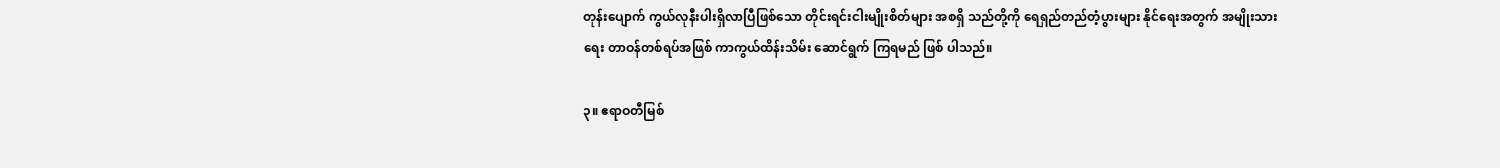တုန်းပျောက် ကွယ်လုနီးပါးရှိလာပြီဖြစ်သော တိုင်းရင်းငါးမျိုးစိတ်များ အစရှိ သည်တို့ကို ရေရှည်တည်တံ့ပွားများ နိုင်ရေးအတွက် အမျိုးသားရေး တာဝန်တစ်ရပ်အဖြစ် ကာကွယ်ထိန်းသိမ်း ဆောင်ရွက် ကြရမည် ဖြစ် ပါသည်။

၃။ ဧရာဝတီမြစ်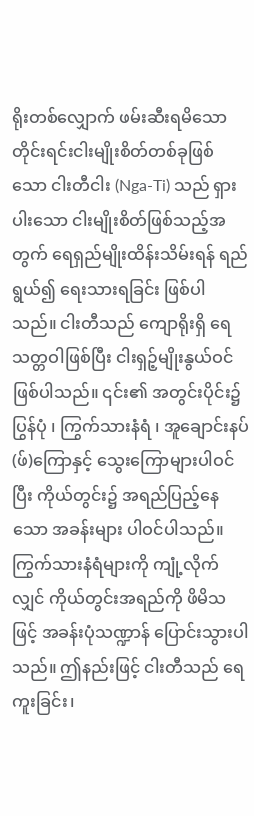ရိုးတစ်လျှောက် ဖမ်းဆီးရမိသော တိုင်းရင်းငါးမျိုးစိတ်တစ်ခုဖြစ်သော ငါးတီငါး (Nga-Ti) သည် ရှားပါးသော ငါးမျိုးစိတ်ဖြစ်သည့်အတွက် ရေရှည်မျိုးထိန်းသိမ်းရန် ရည်ရွယ်၍ ရေးသားရခြင်း ဖြစ်ပါသည်။ ငါးတီသည် ကျောရိုးရှိ ရေသတ္တဝါဖြစ်ပြီး ငါးရှဉ့်မျိုးနွယ်ဝင်ဖြစ်ပါသည်။ ၎င်း၏ အတွင်းပိုင်း၌ ပြွန်ပုံ ၊ ကြွက်သားနံရံ ၊ အူချောင်းနပ်(ဖ်)ကြောနှင့် သွေးကြောများပါဝင်ပြီး ကိုယ်တွင်း၌ အရည်ပြည့်နေသော အခန်းများ ပါဝင်ပါသည်။ ကြွက်သားနံရံများကို ကျုံ့လိုက်လျှင် ကိုယ်တွင်းအရည်ကို ဖိမိသဖြင့် အခန်းပုံသဏ္ဍာန် ပြောင်းသွားပါသည်။ ဤနည်းဖြင့် ငါးတီသည် ရေကူးခြင်း၊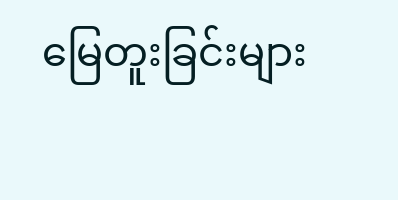မြေတူးခြင်းများ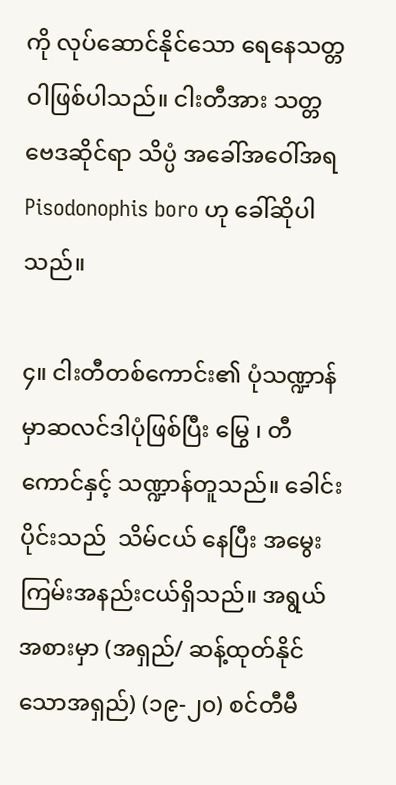ကို လုပ်ဆောင်နိုင်သော ရေနေသတ္တဝါဖြစ်ပါသည်။ ငါးတီအား သတ္တ ဗေဒဆိုင်ရာ သိပ္ပံ အခေါ်အဝေါ်အရ Pisodonophis boro ဟု ခေါ်ဆိုပါသည်။

၄။ ငါးတီတစ်ကောင်း၏ ပုံသဏ္ဍာန်မှာဆလင်ဒါပုံဖြစ်ပြီး မြွေ ၊ တီ ကောင်နှင့် သဏ္ဍာန်တူသည်။ ခေါင်းပိုင်းသည်  သိမ်ငယ် နေပြီး အမွေးကြမ်းအနည်းငယ်ရှိသည်။ အရွယ်အစားမှာ (အရှည်/ ဆန့်ထုတ်နိုင်သောအရှည်) (၁၉-၂၀) စင်တီမီ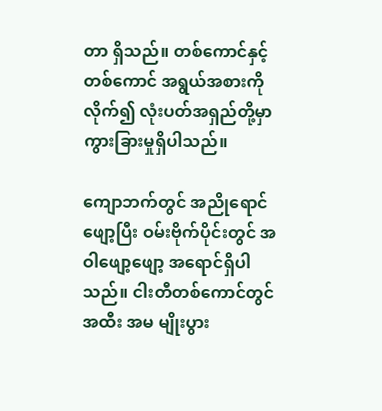တာ ရှိသည်။ တစ်ကောင်နှင့် တစ်ကောင် အရွယ်အစားကိုလိုက်၍ လုံးပတ်အရှည်တို့မှာ ကွားခြားမှုရှိပါသည်။

ကျောဘက်တွင် အညိုရောင်ဖျော့ပြီး ဝမ်းဗိုက်ပိုင်းတွင် အဝါဖျော့ဖျော့ အရောင်ရှိပါသည်။ ငါးတီတစ်ကောင်တွင် အထီး အမ မျိုးပွား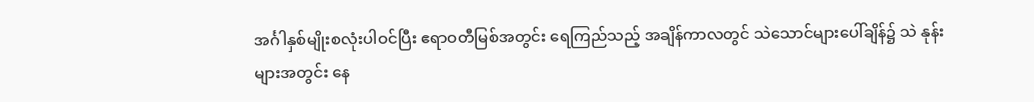အင်္ဂါနှစ်မျိုးစလုံးပါဝင်ပြီး ဧရာဝတီမြစ်အတွင်း ရေကြည်သည့် အချိန်ကာလတွင် သဲသောင်များပေါ်ချိန်၌ သဲ နုန်းများအတွင်း နေ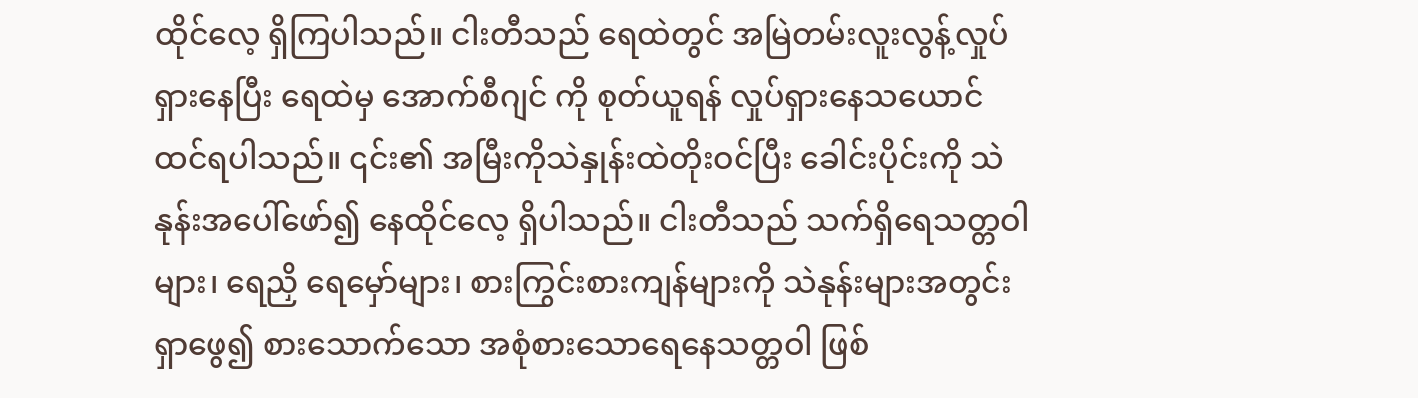ထိုင်လေ့ ရှိကြပါသည်။ ငါးတီသည် ရေထဲတွင် အမြဲတမ်းလူးလွန့်လှုပ်ရှားနေပြီး ရေထဲမှ အောက်စီဂျင် ကို စုတ်ယူရန် လှုပ်ရှားနေသယောင် ထင်ရပါသည်။ ၎င်း၏ အမြီးကိုသဲနှုန်းထဲတိုးဝင်ပြီး ခေါင်းပိုင်းကို သဲနုန်းအပေါ်ဖော်၍ နေထိုင်လေ့ ရှိပါသည်။ ငါးတီသည် သက်ရှိရေသတ္တဝါများ၊ ရေညှိ ရေမှော်များ၊ စားကြွင်းစားကျန်များကို သဲနုန်းများအတွင်း ရှာဖွေ၍ စားသောက်သော အစုံစားသောရေနေသတ္တဝါ ဖြစ်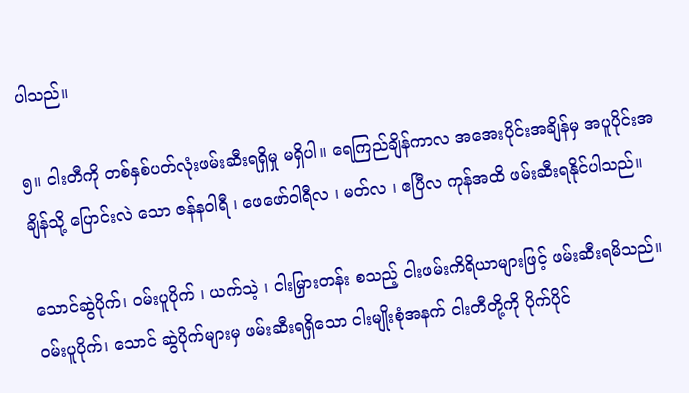ပါသည်။

၅။ ငါးတီကို တစ်နှစ်ပတ်လုံးဖမ်းဆီးရရှိမှု မရှိပါ။ ရေကြည်ချိန်ကာလ အအေးပိုင်းအချိန်မှ အပူပိုင်းအချိန်သို့ ပြောင်းလဲ သော ဇန်နဝါရီ ၊ ဖေဖော်ဝါရီလ ၊ မတ်လ ၊ ဧပြီလ ကုန်အထိ ဖမ်းဆီးရနိုင်ပါသည်။

သောင်ဆွဲပိုက်၊ ဝမ်းပူပိုက် ၊ ယက်သဲ့ ၊ ငါးမြှားတန်း စသည့် ငါးဖမ်းကိရိယာများဖြင့် ဖမ်းဆီးရမိသည်။ ဝမ်းပူပိုက်၊ သောင် ဆွဲပိုက်များမှ ဖမ်းဆီးရရှိသော ငါးမျိုးစုံအနက် ငါးတီတို့ကို ပိုက်ပိုင်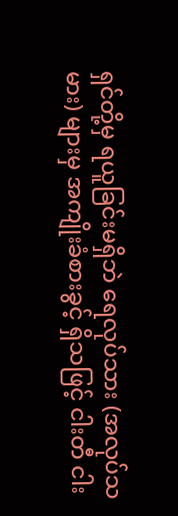ရှင်တို့မှ ရယူခြင်းမရှိဘဲ ရေလုပ်သား (အလုပ်သမား) များမှ အကျိုးခံစားခွင့် ရှိသဖြင့် ငါးတီ ငါး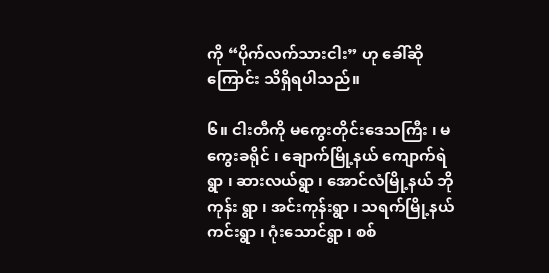ကို “ပိုက်လက်သားငါး” ဟု ခေါ်ဆိုကြောင်း သိရှိရပါသည်။

၆။ ငါးတီကို မကွေးတိုင်းဒေသကြီး ၊ မကွေးခရိုင် ၊ ချောက်မြို့နယ် ကျောက်ရဲရွာ ၊ ဆားလယ်ရွာ ၊ အောင်လံမြို့နယ် ဘိုကုန်း ရွာ ၊ အင်းကုန်းရွာ ၊ သရက်မြို့နယ် ကင်းရွာ ၊ ဂုံးသောင်ရွာ ၊ စစ်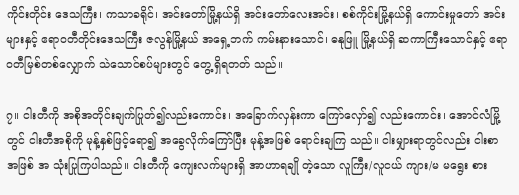ကိုင်းတိုင်း ဒေသကြီး၊ ကသာခရိုင်၊ အင်းတော်မြို့နယ်ရှိ အင်းတော်လေးအင်း၊ စစ်ကိုင်းမြို့နယ်ရှိ ကောင်းမှုတော် အင်းများနှင့် ဧရာဝတီတိုင်းဒေသကြီး ဇလွန်မြို့နယ် အရှေ့ဘက် ကမ်းနားသောင်၊ ဓနုဖြူ မြို့နယ်ရှိ ဆကာကြီးသောင်နှင့် ဧရာဝတီမြစ်တစ်လျှောက် သဲသောင်စပ်များတွင် တွေ့ရှိရတတ် သည်။

၇။ ငါးတီကို အစိုအတိုင်းချက်ပြုတ်၍လည်းကောင်း၊ အခြောက်လှန်းကာ ကြော်လှော်၍ လည်းကောင်း၊ အောင်လံမြို့တွင် ငါးတီအစိုကို မုန့်နှစ်ဖြင့်ရော၍ အခွေလိုက်ကြော်ပြီး မုန့်အဖြစ် ရောင်းချကြ သည်။ ငါးမျှားရာတွင်လည်း ငါးစာအဖြစ် အ သုံးပြုကြပါသည်။ ငါးတီကို ကျေးလက်များရှိ အာဟာရချို တဲ့သော လူကြီး/လူငယ် ကျား/မ မရွေး စား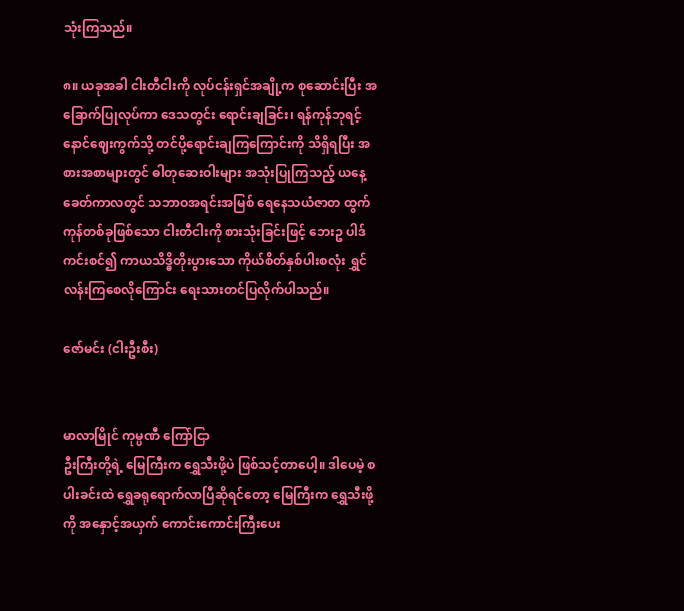သုံးကြသည်။

၈။ ယခုအခါ ငါးတီငါးကို လုပ်ငန်းရှင်အချို့က စုဆောင်းပြီး အခြောက်ပြုလုပ်ကာ ဒေသတွင်း ရောင်းချခြင်း၊ ရန်ကုန်ဘုရင့် နောင်ဈေးကွက်သို့ တင်ပို့ရောင်းချကြကြောင်းကို သိရှိရပြီး အစားအစာများတွင် ဓါတုဆေးဝါးများ အသုံးပြုကြသည့် ယနေ့ ခေတ်ကာလတွင် သဘာဝအရင်းအမြစ် ရေနေသယံဇာတ ထွက်ကုန်တစ်ခုဖြစ်သော ငါးတီငါးကို စားသုံးခြင်းဖြင့် ဘေးဥ ပါဒ်ကင်းစင်၍ ကာယသိဒ္ဓိတိုးပွားသော ကိုယ်စိတ်နှစ်ပါးစလုံး ရွှင်လန်းကြစေလိုကြောင်း ရေးသားတင်ပြလိုက်ပါသည်။

ဇော်မင်း (ငါးဦးစီး)


မာလာမြိုင် ကုမ္ပဏီ ကြော်ငြာ
ဦးကြီးတို့ရဲ့ မြေကြီးက ရွှေသီးဖို့ပဲ ဖြစ်သင့်တာပေါ့။ ဒါပေမဲ့ စပါးခင်းထဲ ရွှေခရုရောက်လာပြီဆိုရင်တော့ မြေကြီးက ရွှေသီးဖို့ကို အနှောင့်အယှက် ကောင်းကောင်းကြီးပေး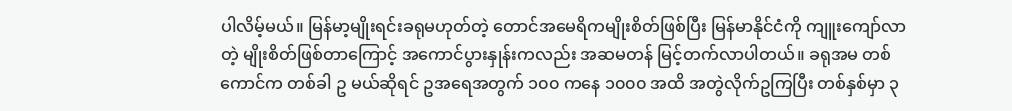ပါလိမ့်မယ်။ မြန်မာ့မျိုးရင်းခရုမဟုတ်တဲ့ တောင်အမေရိကမျိုးစိတ်ဖြစ်ပြီး မြန်မာနိုင်ငံကို ကျူးကျော်လာတဲ့ မျိုးစိတ်ဖြစ်တာကြောင့် အကောင်ပွားနှုန်းကလည်း အဆမတန် မြင့်တက်လာပါတယ်။ ခရုအမ တစ်ကောင်က တစ်ခါ ဥ မယ်ဆိုရင် ဥအရေအတွက် ၁၀၀ ကနေ ၁၀၀၀ အထိ အတွဲလိုက်ဥကြပြီး တစ်နှစ်မှာ ၃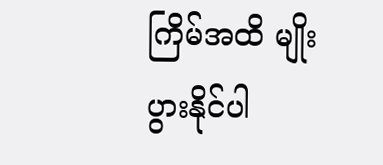ကြိမ်အထိ မျိုးပွားနိုင်ပါ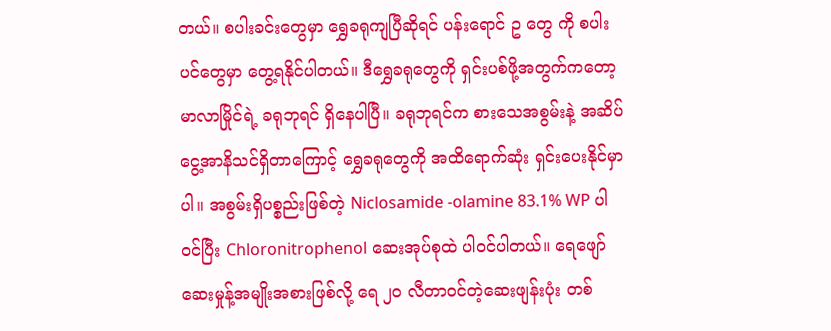တယ်။ စပါးခင်းတွေမှာ ရွှေခရုကျပြီဆိုရင် ပန်းရောင် ဥ တွေ ကို စပါးပင်တွေမှာ တွေ့ရနိုင်ပါတယ်။ ဒီရွှေခရုတွေကို ရှင်းပစ်ဖို့အတွက်ကတော့ မာလာမြိုင်ရဲ့ ခရုဘုရင် ရှိနေပါပြီ။ ခရုဘုရင်က စားသေအစွမ်းနဲ့ အဆိပ်ငွေ့အာနိသင်ရှိတာကြောင့် ရွှေခရုတွေကို အထိရောက်ဆုံး ရှင်းပေးနိုင်မှာပါ။ အစွမ်းရှိပစ္စည်းဖြစ်တဲ့ Niclosamide -olamine 83.1% WP ပါဝင်ပြီး Chloronitrophenol ဆေးအုပ်စုထဲ ပါဝင်ပါတယ်။ ရေဖျော်ဆေးမှုန့်အမျိုးအစားဖြစ်လို့ ရေ ၂၀ လီတာဝင်တဲ့ဆေးဖျန်းပုံး တစ်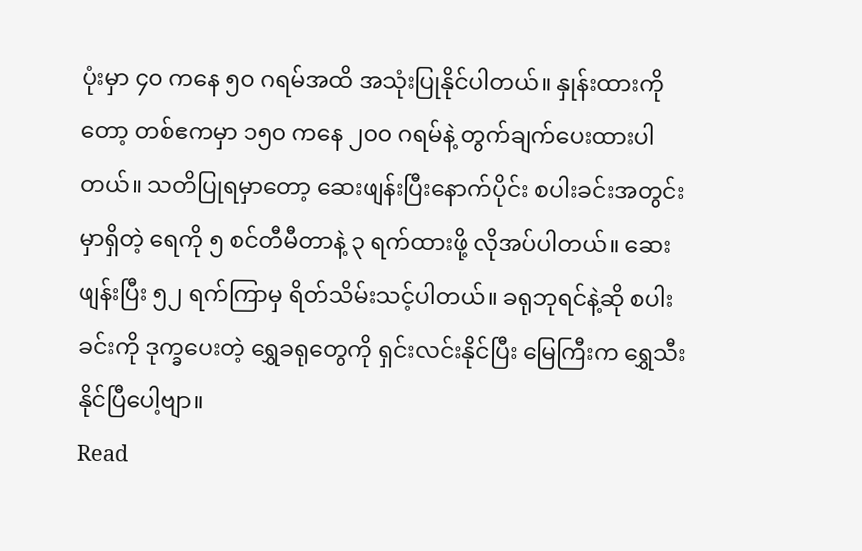ပုံးမှာ ၄၀ ကနေ ၅၀ ဂရမ်အထိ အသုံးပြုနိုင်ပါတယ်။ နှုန်းထားကိုတော့ တစ်ဧကမှာ ၁၅၀ ကနေ ၂၀၀ ဂရမ်နဲ့ တွက်ချက်ပေးထားပါတယ်။ သတိပြုရမှာတော့ ဆေးဖျန်းပြီးနောက်ပိုင်း စပါးခင်းအတွင်းမှာရှိတဲ့ ရေကို ၅ စင်တီမီတာနဲ့ ၃ ရက်ထားဖို့ လိုအပ်ပါတယ်။ ဆေးဖျန်းပြီး ၅၂ ရက်ကြာမှ ရိတ်သိမ်းသင့်ပါတယ်။ ခရုဘုရင်နဲ့ဆို စပါးခင်းကို ဒုက္ခပေးတဲ့ ရွှေခရုတွေကို ရှင်းလင်းနိုင်ပြီး မြေကြီးက ရွှေသီးနိုင်ပြီပေါ့ဗျာ။
Read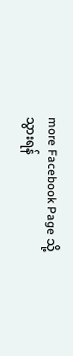more Facebook Page သို့သွားရန်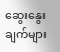ဆွေးနွေးချက်များ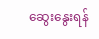ဆွေးနွေးရန်